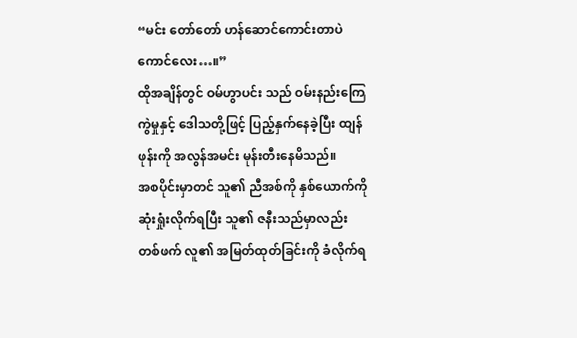“မင်း တော်တော် ဟန်ဆောင်ကောင်းတာပဲ ကောင်လေး…။”
ထိုအချိန်တွင် ဝမ်ဟွာပင်း သည် ဝမ်းနည်းကြေကွဲမှုနှင့် ဒေါသတို့ဖြင့် ပြည့်နှက်နေခဲ့ပြီး ထျန်ဖုန်းကို အလွန်အမင်း မုန်းတီးနေမိသည်။
အစပိုင်းမှာတင် သူ၏ ညီအစ်ကို နှစ်ယောက်ကို ဆုံးရှုံးလိုက်ရပြီး သူ၏ ဇနီးသည်မှာလည်း တစ်ဖက် လူ၏ အမြတ်ထုတ်ခြင်းကို ခံလိုက်ရ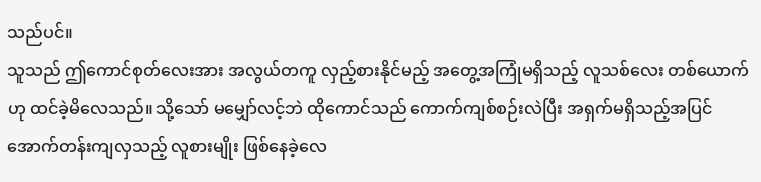သည်ပင်။
သူသည် ဤကောင်စုတ်လေးအား အလွယ်တကူ လှည့်စားနိုင်မည့် အတွေ့အကြုံမရှိသည့် လူသစ်လေး တစ်ယောက်ဟု ထင်ခဲ့မိလေသည်။ သို့သော် မမျှော်လင့်ဘဲ ထိုကောင်သည် ကောက်ကျစ်စဉ်းလဲပြီး အရှက်မရှိသည့်အပြင် အောက်တန်းကျလှသည့် လူစားမျိုး ဖြစ်နေခဲ့လေ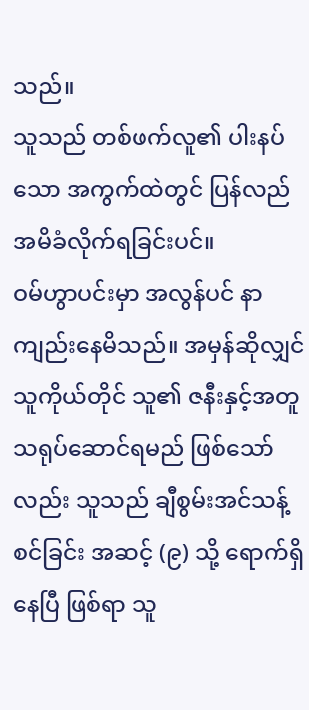သည်။
သူသည် တစ်ဖက်လူ၏ ပါးနပ်သော အကွက်ထဲတွင် ပြန်လည် အမိခံလိုက်ရခြင်းပင်။
ဝမ်ဟွာပင်းမှာ အလွန်ပင် နာကျည်းနေမိသည်။ အမှန်ဆိုလျှင် သူကိုယ်တိုင် သူ၏ ဇနီးနှင့်အတူ သရုပ်ဆောင်ရမည် ဖြစ်သော်လည်း သူသည် ချီစွမ်းအင်သန့်စင်ခြင်း အဆင့် (၉) သို့ ရောက်ရှိနေပြီ ဖြစ်ရာ သူ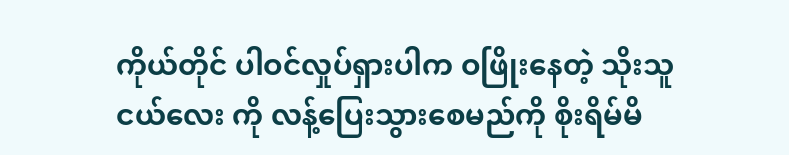ကိုယ်တိုင် ပါဝင်လှုပ်ရှားပါက ဝဖြိုးနေတဲ့ သိုးသူငယ်လေး ကို လန့်ပြေးသွားစေမည်ကို စိုးရိမ်မိ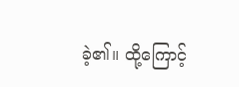ခဲ့၏။ ထို့ကြောင့်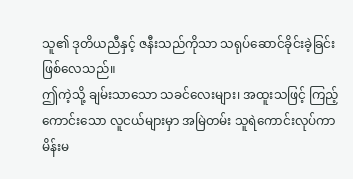သူ၏ ဒုတိယညီနှင့် ဇနီးသည်ကိုသာ သရုပ်ဆောင်ခိုင်းခဲ့ခြင်း ဖြစ်လေသည်။
ဤကဲ့သို့ ချမ်းသာသော သခင်လေးများ၊ အထူးသဖြင့် ကြည့်ကောင်းသော လူငယ်များမှာ အမြဲတမ်း သူရဲကောင်းလုပ်ကာ မိန်းမ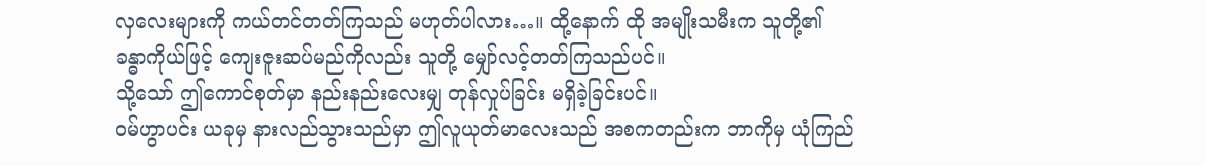လှလေးများကို ကယ်တင်တတ်ကြသည် မဟုတ်ပါလား…။ ထို့နောက် ထို အမျိုးသမီးက သူတို့၏ ခန္ဓာကိုယ်ဖြင့် ကျေးဇူးဆပ်မည်ကိုလည်း သူတို့ မျှော်လင့်တတ်ကြသည်ပင်။
သို့သော် ဤကောင်စုတ်မှာ နည်းနည်းလေးမျှ တုန်လှုပ်ခြင်း မရှိခဲ့ခြင်းပင်။
ဝမ်ဟွာပင်း ယခုမှ နားလည်သွားသည်မှာ ဤလူယုတ်မာလေးသည် အစကတည်းက ဘာကိုမှ ယုံကြည်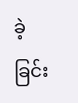ခဲ့ခြင်း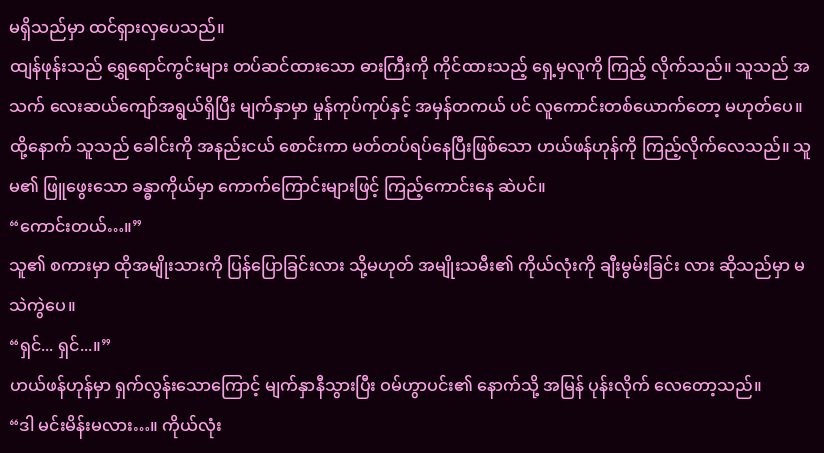မရှိသည်မှာ ထင်ရှားလှပေသည်။
ထျန်ဖုန်းသည် ရွှေရောင်ကွင်းများ တပ်ဆင်ထားသော ဓားကြီးကို ကိုင်ထားသည့် ရှေ့မှလူကို ကြည့် လိုက်သည်။ သူသည် အသက် လေးဆယ်ကျော်အရွယ်ရှိပြီး မျက်နှာမှာ မှုန်ကုပ်ကုပ်နှင့် အမှန်တကယ် ပင် လူကောင်းတစ်ယောက်တော့ မဟုတ်ပေ။
ထို့နောက် သူသည် ခေါင်းကို အနည်းငယ် စောင်းကာ မတ်တပ်ရပ်နေပြီးဖြစ်သော ဟယ်ဖန်ဟုန်ကို ကြည့်လိုက်လေသည်။ သူမ၏ ဖြူဖွေးသော ခန္ဓာကိုယ်မှာ ကောက်ကြောင်းများဖြင့် ကြည့်ကောင်းနေ ဆဲပင်။
“ကောင်းတယ်…။”
သူ၏ စကားမှာ ထိုအမျိုးသားကို ပြန်ပြောခြင်းလား သို့မဟုတ် အမျိုးသမီး၏ ကိုယ်လုံးကို ချီးမွမ်းခြင်း လား ဆိုသည်မှာ မသဲကွဲပေ။
“ရှင်... ရှင်...။”
ဟယ်ဖန်ဟုန်မှာ ရှက်လွန်းသောကြောင့် မျက်နှာနီသွားပြီး ဝမ်ဟွာပင်း၏ နောက်သို့ အမြန် ပုန်းလိုက် လေတော့သည်။
“ဒါ မင်းမိန်းမလား…။ ကိုယ်လုံး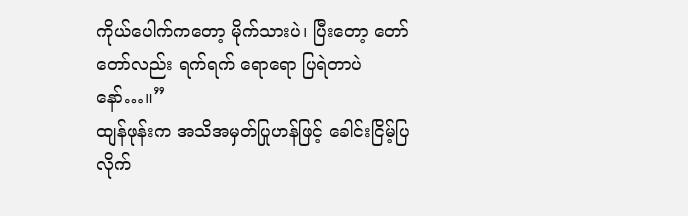ကိုယ်ပေါက်ကတော့ မိုက်သားပဲ၊ ပြီးတော့ တော်တော်လည်း ရက်ရက် ရောရော ပြရဲတာပဲနော်…။”
ထျန်ဖုန်းက အသိအမှတ်ပြုဟန်ဖြင့် ခေါင်းငြိမ့်ပြလိုက်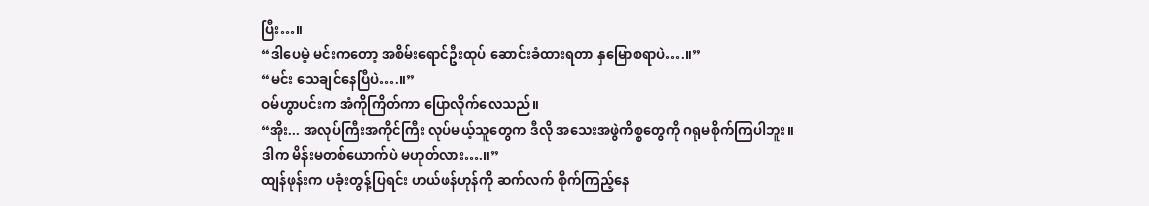ပြီး…။
“ဒါပေမဲ့ မင်းကတော့ အစိမ်းရောင်ဦးထုပ် ဆောင်းခံထားရတာ နှမြောစရာပဲ….။”
“မင်း သေချင်နေပြီပဲ….။”
ဝမ်ဟွာပင်းက အံကိုကြိတ်ကာ ပြောလိုက်လေသည်။
“အိုး... အလုပ်ကြီးအကိုင်ကြီး လုပ်မယ့်သူတွေက ဒီလို အသေးအဖွဲကိစ္စတွေကို ဂရုမစိုက်ကြပါဘူး။ ဒါက မိန်းမတစ်ယောက်ပဲ မဟုတ်လား….။”
ထျန်ဖုန်းက ပခုံးတွန့်ပြရင်း ဟယ်ဖန်ဟုန်ကို ဆက်လက် စိုက်ကြည့်နေ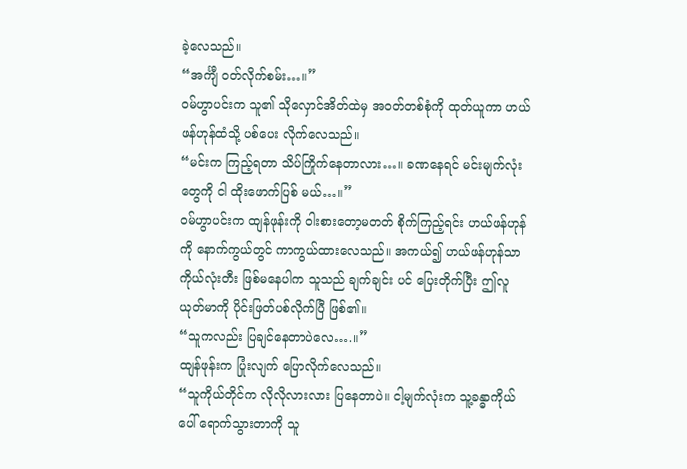ခဲ့လေသည်။
“အင်္ကျီ ဝတ်လိုက်စမ်း…။”
ဝမ်ဟွာပင်းက သူ၏ သိုလှောင်အိတ်ထဲမှ အဝတ်တစ်စုံကို ထုတ်ယူကာ ဟယ်ဖန်ဟုန်ထံသို့ ပစ်ပေး လိုက်လေသည်။
“မင်းက ကြည့်ရတာ သိပ်ကြိုက်နေတာလား…။ ခဏနေရင် မင်းမျက်လုံးတွေကို ငါ ထိုးဖောက်ပြစ် မယ်…။”
ဝမ်ဟွာပင်းက ထျန်ဖုန်းကို ဝါးစားတော့မတတ် စိုက်ကြည့်ရင်း ဟယ်ဖန်ဟုန်ကို နောက်ကွယ်တွင် ကာကွယ်ထားလေသည်။ အကယ်၍ ဟယ်ဖန်ဟုန်သာ ကိုယ်လုံးတီး ဖြစ်မနေပါက သူသည် ချက်ချင်း ပင် ပြေးတိုက်ပြီး ဤလူယုတ်မာကို ပိုင်းဖြတ်ပစ်လိုက်ပြီ ဖြစ်၏။
“သူကလည်း ပြချင်နေတာပဲလေ….။”
ထျန်ဖုန်းက ပြုံးလျက် ပြောလိုက်လေသည်။
“သူကိုယ်တိုင်က လိုလိုလားလား ပြနေတာပဲ။ ငါ့မျက်လုံးက သူ့ခန္ဓာကိုယ်ပေါ် ရောက်သွားတာကို သူ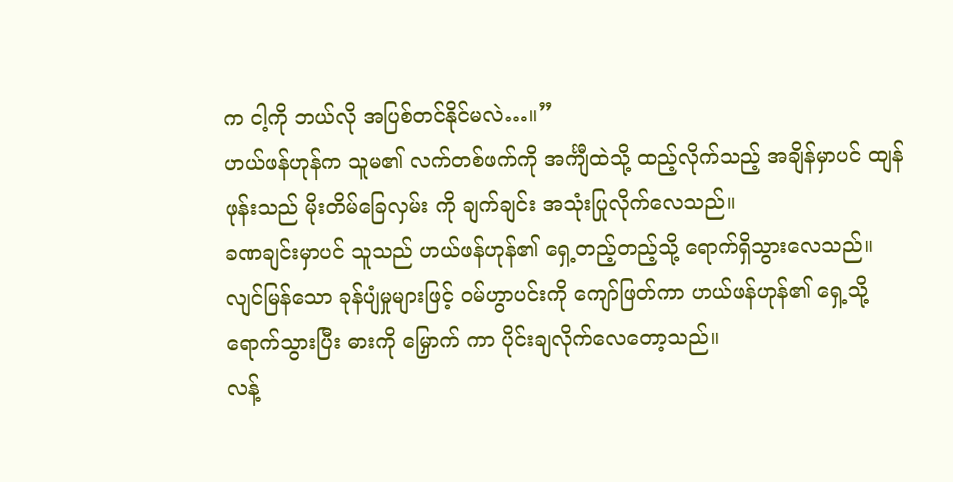က ငါ့ကို ဘယ်လို အပြစ်တင်နိုင်မလဲ…။”
ဟယ်ဖန်ဟုန်က သူမ၏ လက်တစ်ဖက်ကို အင်္ကျီထဲသို့ ထည့်လိုက်သည့် အချိန်မှာပင် ထျန်ဖုန်းသည် မိုးတိမ်ခြေလှမ်း ကို ချက်ချင်း အသုံးပြုလိုက်လေသည်။
ခဏချင်းမှာပင် သူသည် ဟယ်ဖန်ဟုန်၏ ရှေ့တည့်တည့်သို့ ရောက်ရှိသွားလေသည်။ လျင်မြန်သော ခုန်ပျံမှုများဖြင့် ဝမ်ဟွာပင်းကို ကျော်ဖြတ်ကာ ဟယ်ဖန်ဟုန်၏ ရှေ့သို့ ရောက်သွားပြီး ဓားကို မြှောက် ကာ ပိုင်းချလိုက်လေတော့သည်။
လန့်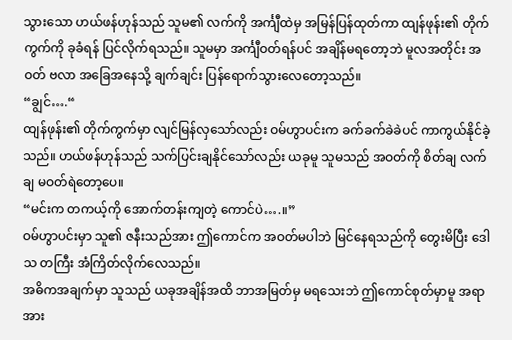သွားသော ဟယ်ဖန်ဟုန်သည် သူမ၏ လက်ကို အင်္ကျီထဲမှ အမြန်ပြန်ထုတ်ကာ ထျန်ဖုန်း၏ တိုက် ကွက်ကို ခုခံရန် ပြင်လိုက်ရသည်။ သူမမှာ အင်္ကျီဝတ်ရန်ပင် အချိန်မရတော့ဘဲ မူလအတိုင်း အဝတ် ဗလာ အခြေအနေသို့ ချက်ချင်း ပြန်ရောက်သွားလေတော့သည်။
“ချွင်….“
ထျန်ဖုန်း၏ တိုက်ကွက်မှာ လျင်မြန်လှသော်လည်း ဝမ်ဟွာပင်းက ခက်ခက်ခဲခဲပင် ကာကွယ်နိုင်ခဲ့သည်။ ဟယ်ဖန်ဟုန်သည် သက်ပြင်းချနိုင်သော်လည်း ယခုမူ သူမသည် အဝတ်ကို စိတ်ချ လက်ချ မဝတ်ရဲတော့ပေ။
“မင်းက တကယ့်ကို အောက်တန်းကျတဲ့ ကောင်ပဲ….။”
ဝမ်ဟွာပင်းမှာ သူ၏ ဇနီးသည်အား ဤကောင်က အဝတ်မပါဘဲ မြင်နေရသည်ကို တွေးမိပြီး ဒေါသ တကြီး အံကြိတ်လိုက်လေသည်။
အဓိကအချက်မှာ သူသည် ယခုအချိန်အထိ ဘာအမြတ်မှ မရသေးဘဲ ဤကောင်စုတ်မှာမူ အရာအား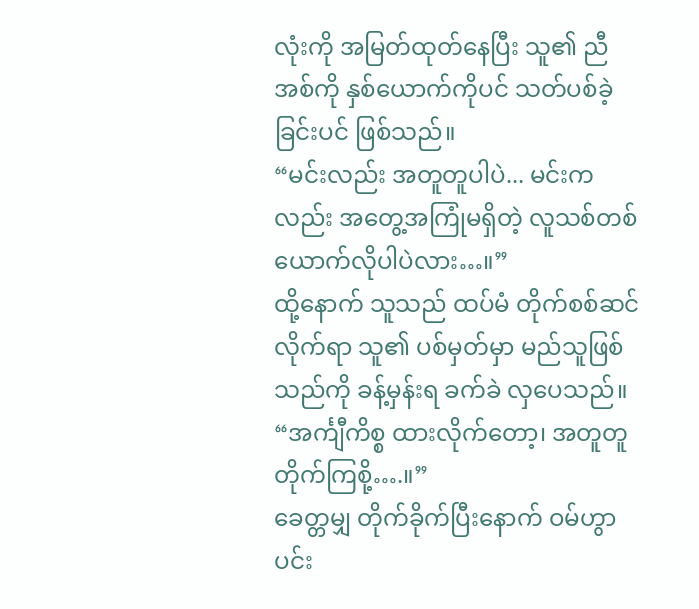လုံးကို အမြတ်ထုတ်နေပြီး သူ၏ ညီအစ်ကို နှစ်ယောက်ကိုပင် သတ်ပစ်ခဲ့ခြင်းပင် ဖြစ်သည်။
“မင်းလည်း အတူတူပါပဲ... မင်းကလည်း အတွေ့အကြုံမရှိတဲ့ လူသစ်တစ်ယောက်လိုပါပဲလား…။”
ထို့နောက် သူသည် ထပ်မံ တိုက်စစ်ဆင်လိုက်ရာ သူ၏ ပစ်မှတ်မှာ မည်သူဖြစ်သည်ကို ခန့်မှန်းရ ခက်ခဲ လှပေသည်။
“အင်္ကျီကိစ္စ ထားလိုက်တော့၊ အတူတူ တိုက်ကြစို့….။”
ခေတ္တမျှ တိုက်ခိုက်ပြီးနောက် ဝမ်ဟွာပင်း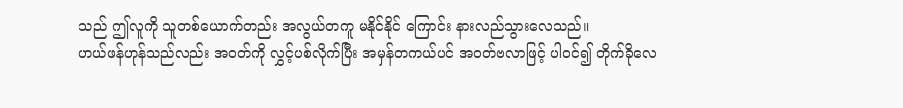သည် ဤလူကို သူတစ်ယောက်တည်း အလွယ်တကူ မနိုင်နိုင် ကြောင်း နားလည်သွားလေသည်။
ဟယ်ဖန်ဟုန်သည်လည်း အဝတ်ကို လွှင့်ပစ်လိုက်ပြီး အမှန်တကယ်ပင် အဝတ်ဗလာဖြင့် ပါဝင်၍ တိုက်ခိုလေ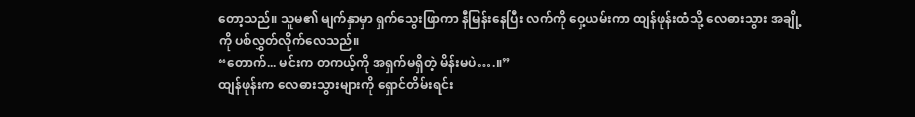တော့သည်။ သူမ၏ မျက်နှာမှာ ရှက်သွေးဖြာကာ နီမြန်းနေပြီး လက်ကို ဝှေ့ယမ်းကာ ထျန်ဖုန်းထံသို့ လေဓားသွား အချို့ကို ပစ်လွှတ်လိုက်လေသည်။
“တောက်... မင်းက တကယ့်ကို အရှက်မရှိတဲ့ မိန်းမပဲ….။”
ထျန်ဖုန်းက လေဓားသွားများကို ရှောင်တိမ်းရင်း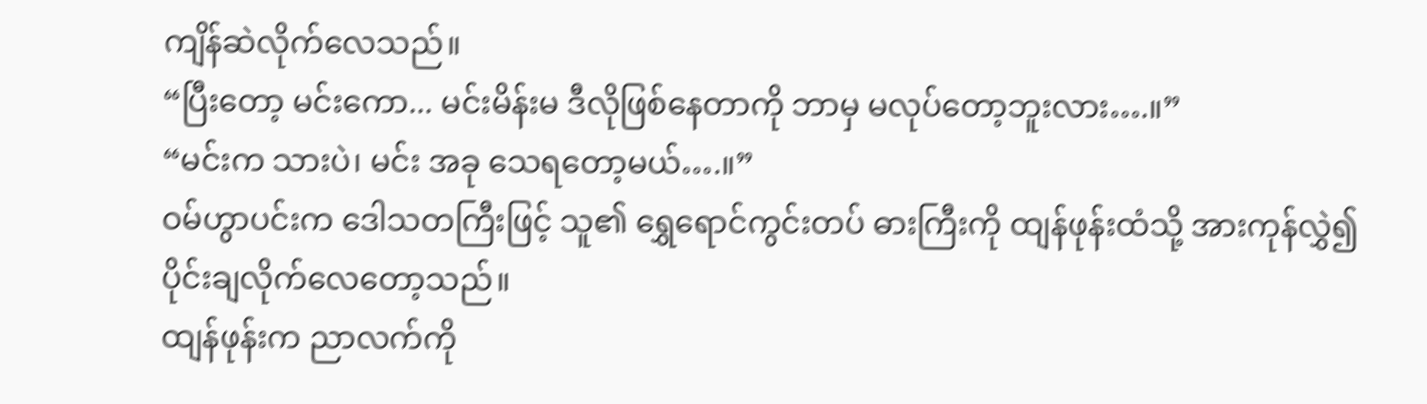ကျိန်ဆဲလိုက်လေသည်။
“ပြီးတော့ မင်းကော... မင်းမိန်းမ ဒီလိုဖြစ်နေတာကို ဘာမှ မလုပ်တော့ဘူးလား….။”
“မင်းက သားပဲ၊ မင်း အခု သေရတော့မယ်….။”
ဝမ်ဟွာပင်းက ဒေါသတကြီးဖြင့် သူ၏ ရွှေရောင်ကွင်းတပ် ဓားကြီးကို ထျန်ဖုန်းထံသို့ အားကုန်လွှဲ၍ ပိုင်းချလိုက်လေတော့သည်။
ထျန်ဖုန်းက ညာလက်ကို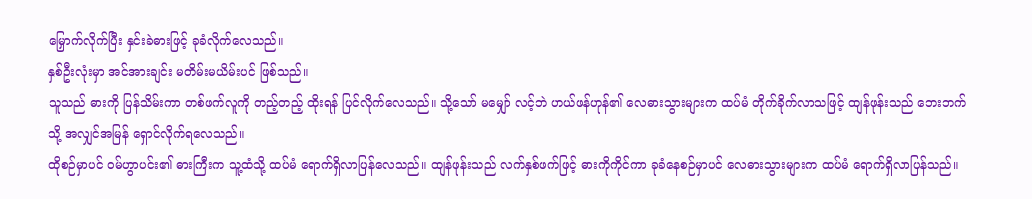မြှောက်လိုက်ပြီး နှင်းခဲဓားဖြင့် ခုခံလိုက်လေသည်။
နှစ်ဦးလုံးမှာ အင်အားချင်း မတိမ်းမယိမ်းပင် ဖြစ်သည်။
သူသည် ဓားကို ပြန်သိမ်းကာ တစ်ဖက်လူကို တည့်တည့် ထိုးရန် ပြင်လိုက်လေသည်။ သို့သော် မမျှော် လင့်ဘဲ ဟယ်ဖန်ဟုန်၏ လေဓားသွားများက ထပ်မံ တိုက်ခိုက်လာသဖြင့် ထျန်ဖုန်းသည် ဘေးဘက်သို့ အလျှင်အမြန် ရှောင်လိုက်ရလေသည်။
ထိုစဉ်မှာပင် ဝမ်ဟွာပင်း၏ ဓားကြီးက သူ့ထံသို့ ထပ်မံ ရောက်ရှိလာပြန်လေသည်။ ထျန်ဖုန်းသည် လက်နှစ်ဖက်ဖြင့် ဓားကိုကိုင်ကာ ခုခံနေစဉ်မှာပင် လေဓားသွားများက ထပ်မံ ရောက်ရှိလာပြန်သည်။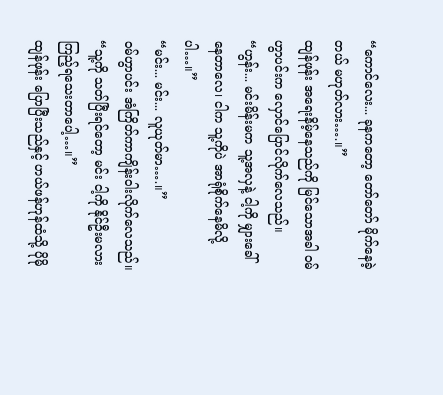“ကောင်လေး... ခုနကတော့ တော်တော် မိုက်နေခဲ့တယ် မဟုတ်လား….။”
ထျန်ဖုန်း အရေးနိမ့်နေသည်ကို မြင်သောအခါ ဝမ်ဟွာပင်းက လှောင်ပြောင်လိုက်လေသည်။
“ဟွန်း... မင်းမိန်းမက သူ့အလှနဲ့ ငါ့ကို မျှားခေါ်နေတာလေ၊ ငါက သူ့ကိုပဲ အာရုံစိုက်နေမိလို့ပါ…။”
“မင်း... မင်း... လူယုတ်မာ….။”
ဝမ်ဟွာပင်း အံကြိတ်ကာကျိန်းဝါးလိုက်လေသည်။
“သူ့ကို သတ်ပြီးရင်တော့ မင်း ငါ့ကို နိုင်ဦးမလား ကြည့်ရသေးတာပေါ့…။”
ထျန်ဖုန်း ပြောပြီးသည်နှင့် ဟယ်ဖန်ဟုန်ထံသို့ ပိုမို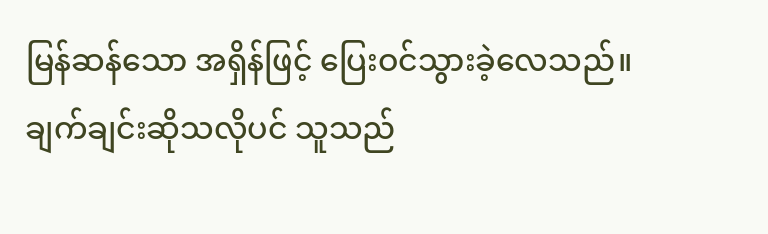မြန်ဆန်သော အရှိန်ဖြင့် ပြေးဝင်သွားခဲ့လေသည်။ ချက်ချင်းဆိုသလိုပင် သူသည်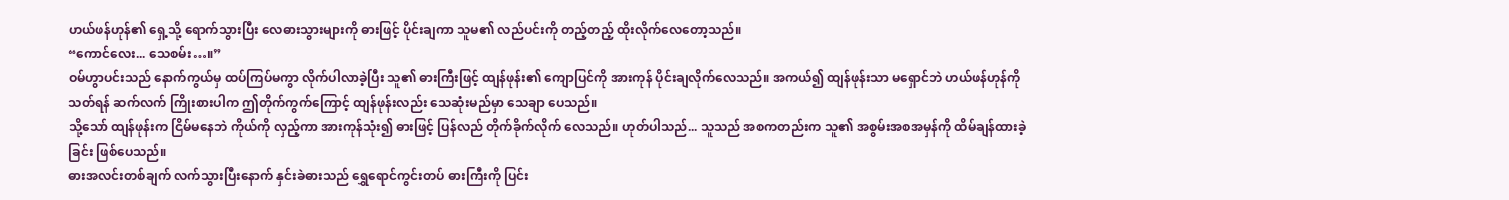ဟယ်ဖန်ဟုန်၏ ရှေ့သို့ ရောက်သွားပြီး လေဓားသွားများကို ဓားဖြင့် ပိုင်းချကာ သူမ၏ လည်ပင်းကို တည့်တည့် ထိုးလိုက်လေတော့သည်။
“ကောင်လေး... သေစမ်း…။”
ဝမ်ဟွာပင်းသည် နောက်ကွယ်မှ ထပ်ကြပ်မကွာ လိုက်ပါလာခဲ့ပြီး သူ၏ ဓားကြီးဖြင့် ထျန်ဖုန်း၏ ကျောပြင်ကို အားကုန် ပိုင်းချလိုက်လေသည်။ အကယ်၍ ထျန်ဖုန်းသာ မရှောင်ဘဲ ဟယ်ဖန်ဟုန်ကို သတ်ရန် ဆက်လက် ကြိုးစားပါက ဤတိုက်ကွက်ကြောင့် ထျန်ဖုန်းလည်း သေဆုံးမည်မှာ သေချာ ပေသည်။
သို့သော် ထျန်ဖုန်းက ငြိမ်မနေဘဲ ကိုယ်ကို လှည့်ကာ အားကုန်သုံး၍ ဓားဖြင့် ပြန်လည် တိုက်ခိုက်လိုက် လေသည်။ ဟုတ်ပါသည်... သူသည် အစကတည်းက သူ၏ အစွမ်းအစအမှန်ကို ထိမ်ချန်ထားခဲ့ခြင်း ဖြစ်ပေသည်။
ဓားအလင်းတစ်ချက် လက်သွားပြီးနောက် နှင်းခဲဓားသည် ရွှေရောင်ကွင်းတပ် ဓားကြီးကို ပြင်း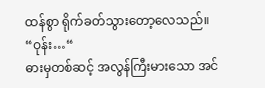ထန်စွာ ရိုက်ခတ်သွားတော့လေသည်။
“ဝုန်း…“
ဓားမှတစ်ဆင့် အလွန်ကြီးမားသော အင်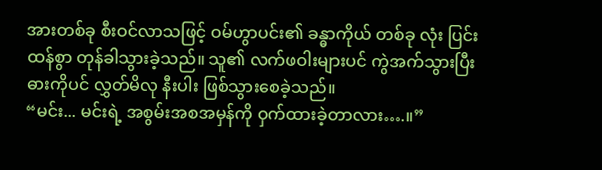အားတစ်ခု စီးဝင်လာသဖြင့် ဝမ်ဟွာပင်း၏ ခန္ဓာကိုယ် တစ်ခု လုံး ပြင်းထန်စွာ တုန်ခါသွားခဲ့သည်။ သူ၏ လက်ဖဝါးများပင် ကွဲအက်သွားပြီး ဓားကိုပင် လွှတ်မိလု နီးပါး ဖြစ်သွားစေခဲ့သည်။
“မင်း... မင်းရဲ့ အစွမ်းအစအမှန်ကို ဝှက်ထားခဲ့တာလား….။”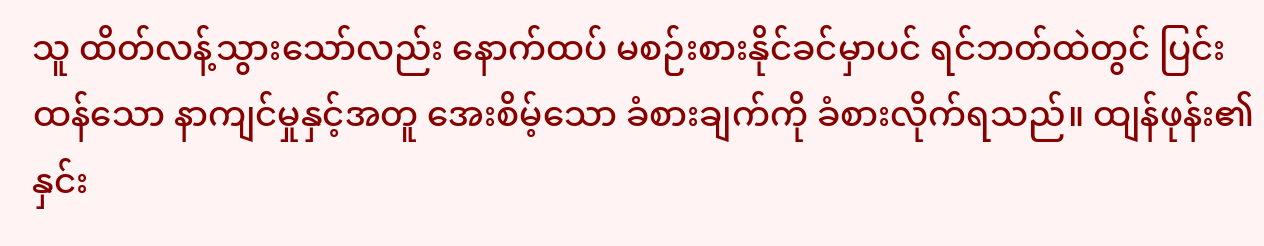သူ ထိတ်လန့်သွားသော်လည်း နောက်ထပ် မစဉ်းစားနိုင်ခင်မှာပင် ရင်ဘတ်ထဲတွင် ပြင်းထန်သော နာကျင်မှုနှင့်အတူ အေးစိမ့်သော ခံစားချက်ကို ခံစားလိုက်ရသည်။ ထျန်ဖုန်း၏ နှင်း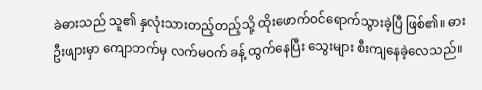ခဲဓားသည် သူ၏ နှလုံးသားတည့်တည့်သို့ ထိုးဖောက်ဝင်ရောက်သွားခဲ့ပြီ ဖြစ်၏။ ဓားဦးဖျားမှာ ကျောဘက်မှ လက်မဝက် ခန့် ထွက်နေပြီး သွေးများ စီးကျနေခဲ့လေသည်။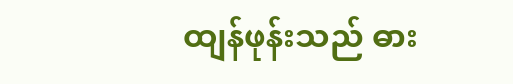ထျန်ဖုန်းသည် ဓား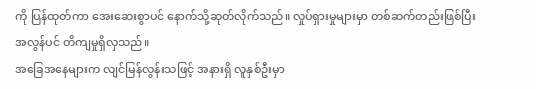ကို ပြန်ထုတ်ကာ အေးဆေးစွာပင် နောက်သို့ဆုတ်လိုက်သည်။ လှုပ်ရှားမှုများမှာ တစ်ဆက်တည်းဖြစ်ပြီး အလွန်ပင် တိကျမှုရှိလှသည်။
အခြေအနေများက လျင်မြန်လွန်းသဖြင့် အနားရှိ လူနှစ်ဦးမှာ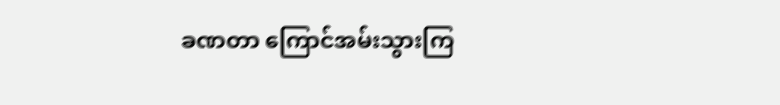ခဏတာ ကြောင်အမ်းသွားကြ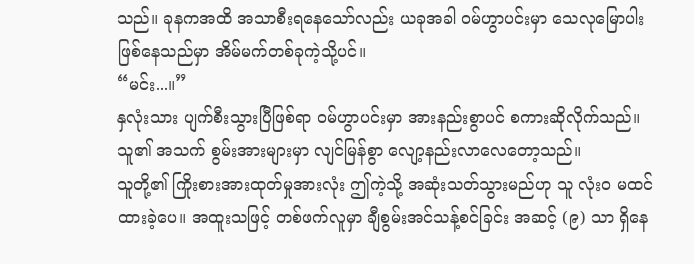သည်။ ခုနကအထိ အသာစီးရနေသော်လည်း ယခုအခါ ဝမ်ဟွာပင်းမှာ သေလုမြောပါး ဖြစ်နေသည်မှာ အိမ်မက်တစ်ခုကဲ့သို့ပင်။
“မင်း...။”
နှလုံးသား ပျက်စီးသွားပြီဖြစ်ရာ ဝမ်ဟွာပင်းမှာ အားနည်းစွာပင် စကားဆိုလိုက်သည်။ သူ၏ အသက် စွမ်းအားများမှာ လျင်မြန်စွာ လျော့နည်းလာလေတော့သည်။
သူတို့၏ ကြိုးစားအားထုတ်မှုအားလုံး ဤကဲ့သို့ အဆုံးသတ်သွားမည်ဟု သူ လုံးဝ မထင်ထားခဲ့ပေ။ အထူးသဖြင့် တစ်ဖက်လူမှာ ချီစွမ်းအင်သန့်စင်ခြင်း အဆင့် (၉) သာ ရှိနေ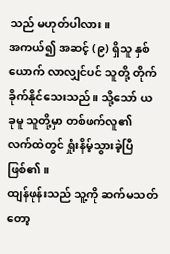သည် မဟုတ်ပါလား။
အကယ်၍ အဆင့် (၉) ရှိသူ နှစ်ယောက် လာလျှင်ပင် သူတို့ တိုက်ခိုက်နိုင်သေးသည်။ သို့သော် ယခုမူ သူတို့မှာ တစ်ဖက်လူ၏ လက်ထဲတွင် ရှုံးနိမ့်သွားခဲ့ပြီဖြစ်၏။
ထျန်ဖုန်းသည် သူ့ကို ဆက်မသတ်တော့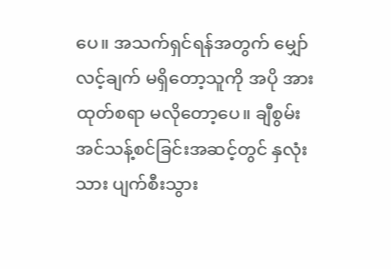ပေ။ အသက်ရှင်ရန်အတွက် မျှော်လင့်ချက် မရှိတော့သူကို အပို အားထုတ်စရာ မလိုတော့ပေ။ ချီစွမ်းအင်သန့်စင်ခြင်းအဆင့်တွင် နှလုံးသား ပျက်စီးသွား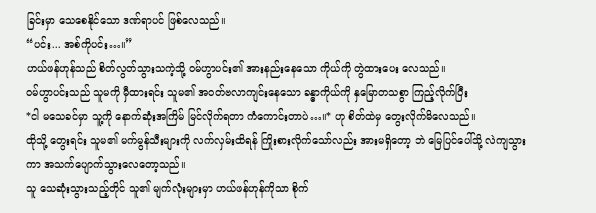ခြင်းမှာ သေစေနိုင်သော ဒဏ်ရာပင် ဖြစ်လေသည်။
“ပင်း... အစ်ကိုပင်း…။”
ဟယ်ဖန်ဟုန်သည် စိတ်လွတ်သွားသကဲ့သို့ ဝမ်ဟွာပင်း၏ အားနည်းနေသော ကိုယ်ကို တွဲထားပေး လေသည်။
ဝမ်ဟွာပင်းသည် သူမကို မှီထားရင်း သူမ၏ အဝတ်ဗလာကျင်းနေသော ခန္ဓာကိုယ်ကို နှမြောတသစွာ ကြည့်လိုက်ပြီး
*ငါ မသေခင်မှာ သူ့ကို နောက်ဆုံးအကြိမ် မြင်လိုက်ရတာ ကံကောင်းတာပဲ…။* ဟု စိတ်ထဲမှ တွေးလိုက်မိလေသည်။
ထိုသို့ တွေးရင်း သူမ၏ မက်မွန်သီးများကို လက်လှမ်းထိရန် ကြိုးစားလိုက်သော်လည်း အားမရှိတော့ ဘဲ မြေပြင်ပေါ်သို့ လဲကျသွားကာ အသက်ပျောက်သွားလေတော့သည်။
သူ သေဆုံးသွားသည့်တိုင် သူ၏ မျက်လုံးများမှာ ဟယ်ဖန်ဟုန်ကိုသာ စိုက်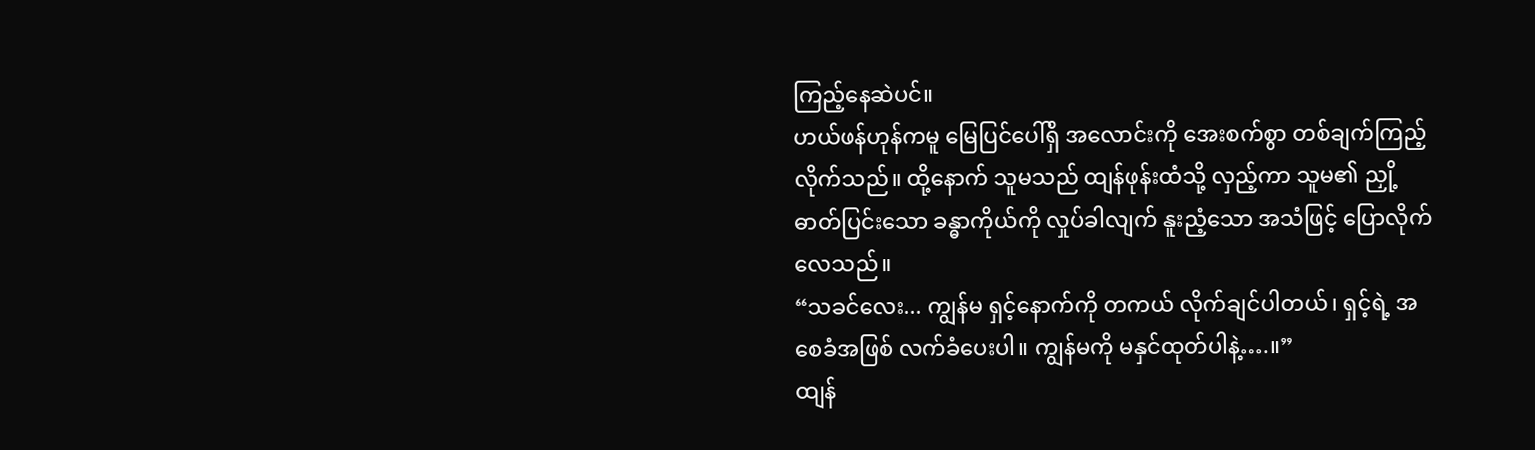ကြည့်နေဆဲပင်။
ဟယ်ဖန်ဟုန်ကမူ မြေပြင်ပေါ်ရှိ အလောင်းကို အေးစက်စွာ တစ်ချက်ကြည့်လိုက်သည်။ ထို့နောက် သူမသည် ထျန်ဖုန်းထံသို့ လှည့်ကာ သူမ၏ ညှို့ဓာတ်ပြင်းသော ခန္ဓာကိုယ်ကို လှုပ်ခါလျက် နူးညံ့သော အသံဖြင့် ပြောလိုက်လေသည်။
“သခင်လေး... ကျွန်မ ရှင့်နောက်ကို တကယ် လိုက်ချင်ပါတယ်၊ ရှင့်ရဲ့ အစေခံအဖြစ် လက်ခံပေးပါ။ ကျွန်မကို မနှင်ထုတ်ပါနဲ့….။”
ထျန်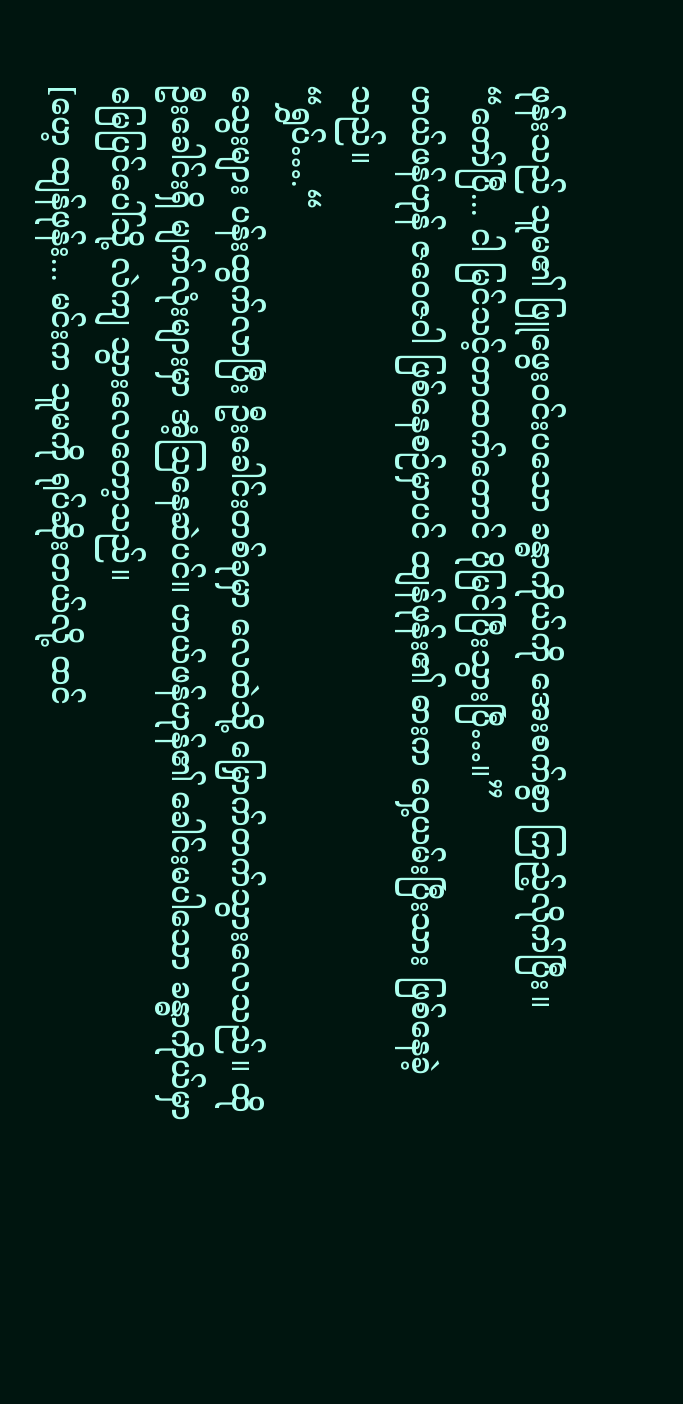ဖုန်းသည် သူမ၏ ဖြူဖွေးဝင်းပသော ခန္ဓာကိုယ်ကို အေးစက်စွာ ကြည့်လိုက်ပြီး။
“တော်ပြီ... ငါ မြင်သင့်တာထက်တောင် ပိုမြင်ပြီးသွားပြီ…။”
ဟယ်ဖန်ဟုန် ဇဝေဇဝါ ဖြစ်နေစဉ်မှာပင် ထျန်ဖုန်း၏ ဓားက ဝှေ့ယမ်းပြီးသား ဖြစ်နေခဲ့သည်။
“ရွှပ်….“
သွေးများ ပန်းထွက်လာပြီး ဦးခေါင်းတစ်ခုမှာ လေထဲသို့ မြှောက်တက်သွားလေသည်။ ထိုဦးခေါင်းရှိ မျက်လုံးများမှာ အံ့သြနေဆဲပင်။ ဟယ်ဖန်ဟုန်၏ ခေါင်းမပါသော ခန္ဓာကိုယ်မှာ မြေပြင်ပေါ်သို့ လဲကျ သွားလေတော့သည်။
[ဟေ့ ထျန်ဖုန်း... မင်းက သူမကို ရုပ်ဆိုးတယ်လို့ ထင်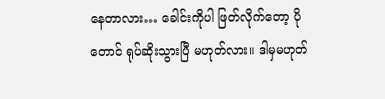နေတာလား… ခေါင်းကိုပါ ဖြတ်လိုက်တော့ ပိုတောင် ရုပ်ဆိုးသွားပြီ မဟုတ်လား။ ဒါမှမဟုတ်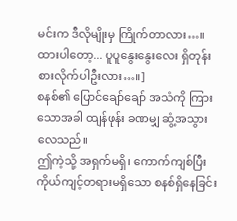မင်းက ဒီလိုမျိုးမှ ကြိုက်တာလား…။ ထားပါတော့... ပူပူနွေးနွေးလေး ရှိတုန်း စားလိုက်ပါဦးလား…။]
စနစ်၏ ပြောင်ချော်ချော် အသံကို ကြားသောအခါ ထျန်ဖုန်း ခဏမျှ ဆွံ့အသွားလေသည်။
ဤကဲ့သို့ အရှက်မရှိ၊ ကောက်ကျစ်ပြီး ကိုယ်ကျင့်တရားမရှိသော စနစ်ရှိနေခြင်း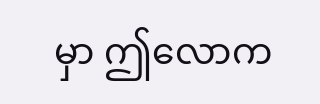မှာ ဤလောက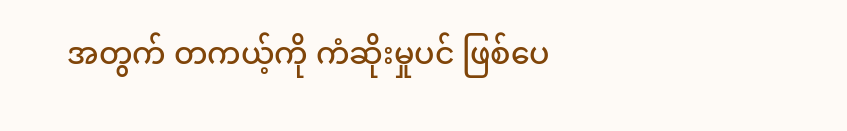အတွက် တကယ့်ကို ကံဆိုးမှုပင် ဖြစ်ပေ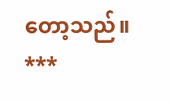တော့သည်။
***